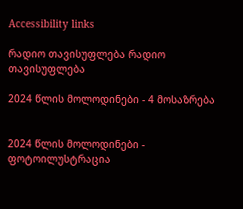Accessibility links

რადიო თავისუფლება რადიო თავისუფლება

2024 წლის მოლოდინები - 4 მოსაზრება


2024 წლის მოლოდინები - ფოტოილუსტრაცია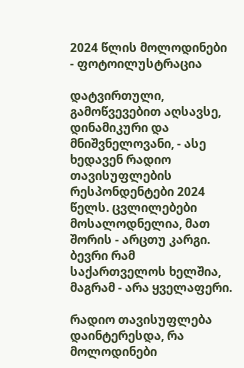2024 წლის მოლოდინები - ფოტოილუსტრაცია

დატვირთული, გამოწვევებით აღსავსე, დინამიკური და მნიშვნელოვანი, - ასე ხედავენ რადიო თავისუფლების რესპონდენტები 2024 წელს. ცვლილებები მოსალოდნელია, მათ შორის - არცთუ კარგი. ბევრი რამ საქართველოს ხელშია, მაგრამ - არა ყველაფერი.

რადიო თავისუფლება დაინტერესდა, რა მოლოდინები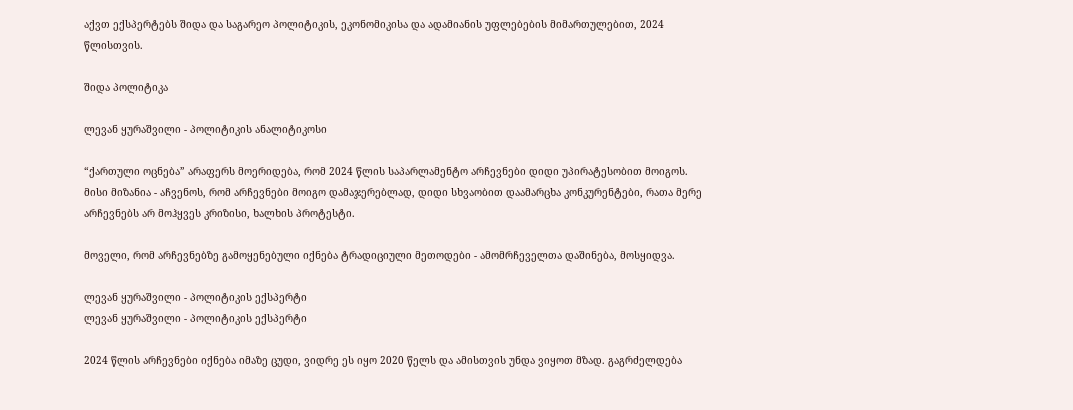აქვთ ექსპერტებს შიდა და საგარეო პოლიტიკის, ეკონომიკისა და ადამიანის უფლებების მიმართულებით, 2024 წლისთვის.

შიდა პოლიტიკა

ლევან ყურაშვილი - პოლიტიკის ანალიტიკოსი

“ქართული ოცნება” არაფერს მოერიდება, რომ 2024 წლის საპარლამენტო არჩევნები დიდი უპირატესობით მოიგოს. მისი მიზანია - აჩვენოს, რომ არჩევნები მოიგო დამაჯერებლად, დიდი სხვაობით დაამარცხა კონკურენტები, რათა მერე არჩევნებს არ მოჰყვეს კრიზისი, ხალხის პროტესტი.

მოველი, რომ არჩევნებზე გამოყენებული იქნება ტრადიციული მეთოდები - ამომრჩეველთა დაშინება, მოსყიდვა.

ლევან ყურაშვილი - პოლიტიკის ექსპერტი
ლევან ყურაშვილი - პოლიტიკის ექსპერტი

2024 წლის არჩევნები იქნება იმაზე ცუდი, ვიდრე ეს იყო 2020 წელს და ამისთვის უნდა ვიყოთ მზად. გაგრძელდება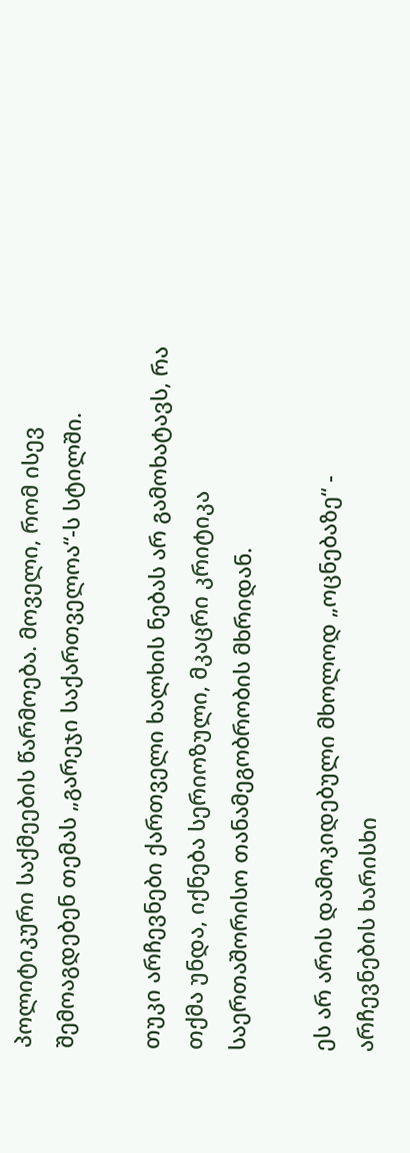პოლიტიკური საქმეების წარმოება. მოველი, რომ ისევ შემოაგდებენ თემას „გარეჯი საქართველოა“-ს სტილში.

თუკი არჩევნები ქართველი ხალხის ნებას არ გამოხატავს, რა თქმა უნდა, იქნება სერიოზული, მკაცრი კრიტიკა საერთაშორისო თანამეგობრობის მხრიდან.

ეს არ არის დამოკიდებული მხოლოდ „ოცნებაზე“ - არჩევნების ხარისხი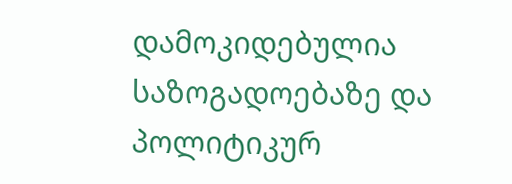დამოკიდებულია საზოგადოებაზე და პოლიტიკურ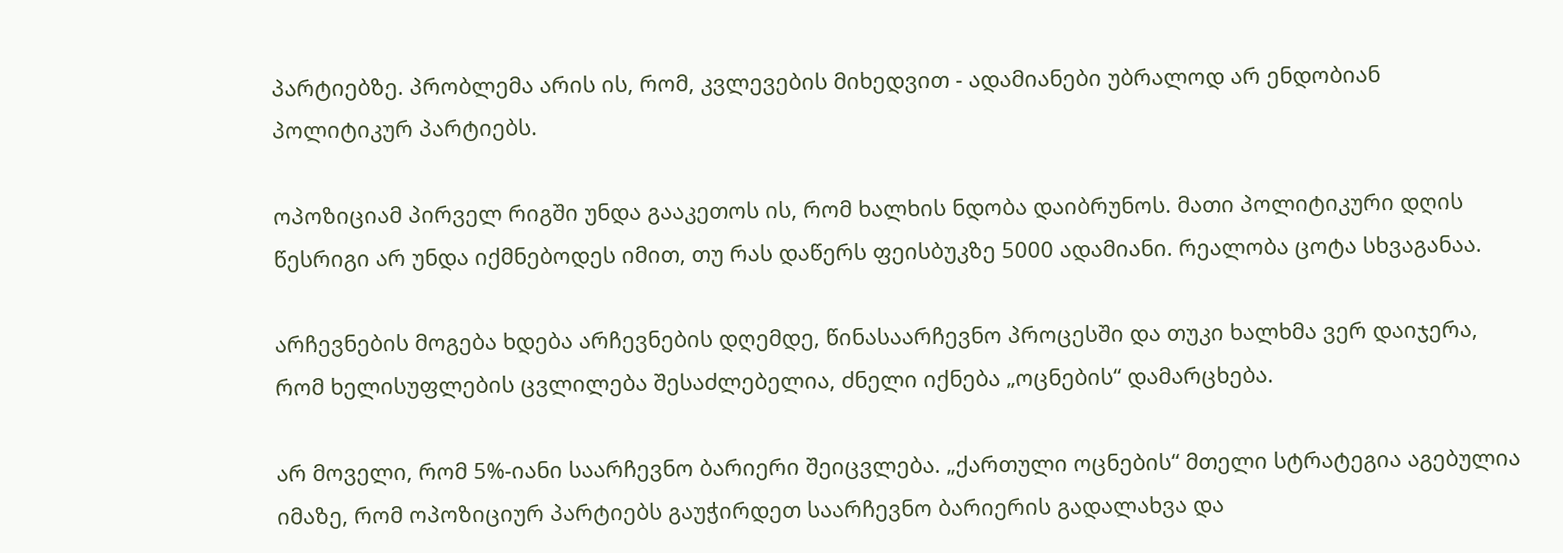პარტიებზე. პრობლემა არის ის, რომ, კვლევების მიხედვით - ადამიანები უბრალოდ არ ენდობიან პოლიტიკურ პარტიებს.

ოპოზიციამ პირველ რიგში უნდა გააკეთოს ის, რომ ხალხის ნდობა დაიბრუნოს. მათი პოლიტიკური დღის წესრიგი არ უნდა იქმნებოდეს იმით, თუ რას დაწერს ფეისბუკზე 5000 ადამიანი. რეალობა ცოტა სხვაგანაა.

არჩევნების მოგება ხდება არჩევნების დღემდე, წინასაარჩევნო პროცესში და თუკი ხალხმა ვერ დაიჯერა, რომ ხელისუფლების ცვლილება შესაძლებელია, ძნელი იქნება „ოცნების“ დამარცხება.

არ მოველი, რომ 5%-იანი საარჩევნო ბარიერი შეიცვლება. „ქართული ოცნების“ მთელი სტრატეგია აგებულია იმაზე, რომ ოპოზიციურ პარტიებს გაუჭირდეთ საარჩევნო ბარიერის გადალახვა და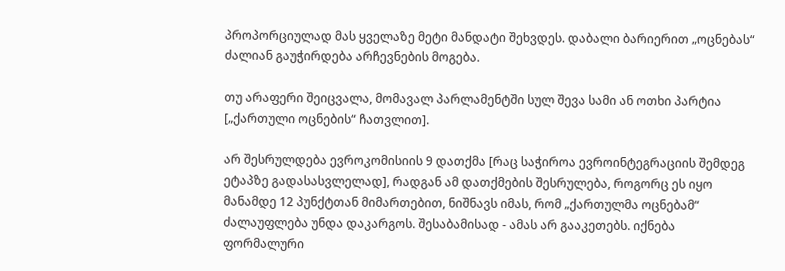პროპორციულად მას ყველაზე მეტი მანდატი შეხვდეს. დაბალი ბარიერით „ოცნებას“ ძალიან გაუჭირდება არჩევნების მოგება.

თუ არაფერი შეიცვალა, მომავალ პარლამენტში სულ შევა სამი ან ოთხი პარტია [„ქართული ოცნების“ ჩათვლით].

არ შესრულდება ევროკომისიის 9 დათქმა [რაც საჭიროა ევროინტეგრაციის შემდეგ ეტაპზე გადასასვლელად], რადგან ამ დათქმების შესრულება, როგორც ეს იყო მანამდე 12 პუნქტთან მიმართებით, ნიშნავს იმას, რომ „ქართულმა ოცნებამ“ ძალაუფლება უნდა დაკარგოს. შესაბამისად - ამას არ გააკეთებს. იქნება ფორმალური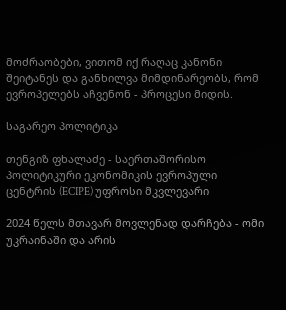მოძრაობები, ვითომ იქ რაღაც კანონი შეიტანეს და განხილვა მიმდინარეობს, რომ ევროპელებს აჩვენონ - პროცესი მიდის.

საგარეო პოლიტიკა

თენგიზ ფხალაძე - საერთაშორისო პოლიტიკური ეკონომიკის ევროპული ცენტრის (ECIPE) უფროსი მკვლევარი

2024 წელს მთავარ მოვლენად დარჩება - ომი უკრაინაში და არის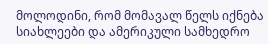მოლოდინი, რომ მომავალ წელს იქნება სიახლეები და ამერიკული სამხედრო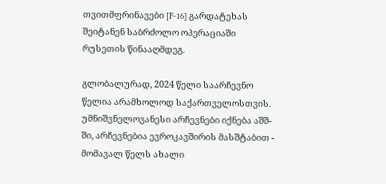თვითმფრინავები [F-16] გარდატეხას შეიტანენ საბრძოლო ოპერაციაში რუსეთის წინააღმდეგ.

გლობალურად, 2024 წელი საარჩევნო წელია არამხოლოდ საქართველოსთვის. უმნიშვნელოვანესი არჩევნები იქნება აშშ-ში, არჩევნებია ევროკავშირის მასშტაბით - მომავალ წელს ახალი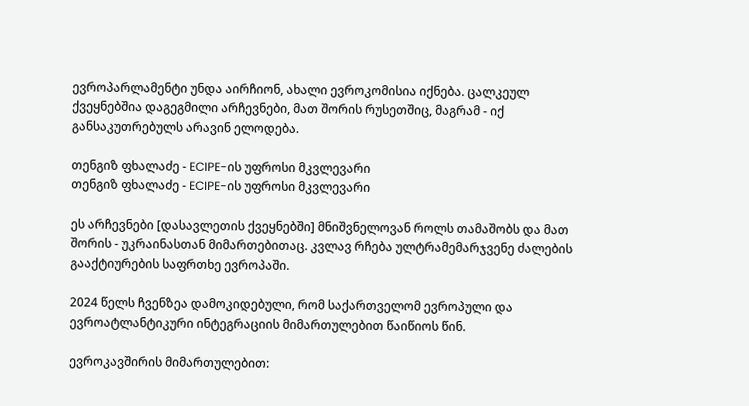ევროპარლამენტი უნდა აირჩიონ, ახალი ევროკომისია იქნება. ცალკეულ ქვეყნებშია დაგეგმილი არჩევნები, მათ შორის რუსეთშიც, მაგრამ - იქ განსაკუთრებულს არავინ ელოდება.

თენგიზ ფხალაძე - ECIPE-ის უფროსი მკვლევარი
თენგიზ ფხალაძე - ECIPE-ის უფროსი მკვლევარი

ეს არჩევნები [დასავლეთის ქვეყნებში] მნიშვნელოვან როლს თამაშობს და მათ შორის - უკრაინასთან მიმართებითაც. კვლავ რჩება ულტრამემარჯვენე ძალების გააქტიურების საფრთხე ევროპაში.

2024 წელს ჩვენზეა დამოკიდებული, რომ საქართველომ ევროპული და ევროატლანტიკური ინტეგრაციის მიმართულებით წაიწიოს წინ.

ევროკავშირის მიმართულებით: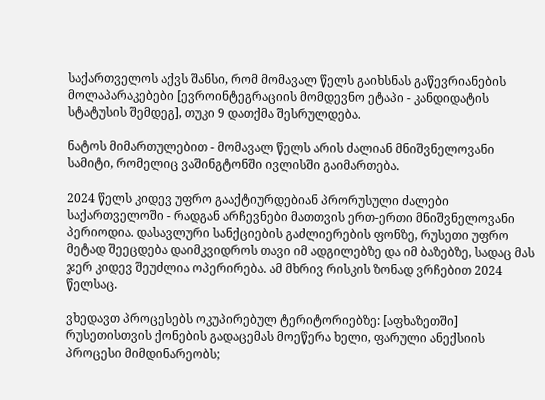საქართველოს აქვს შანსი, რომ მომავალ წელს გაიხსნას გაწევრიანების მოლაპარაკებები [ევროინტეგრაციის მომდევნო ეტაპი - კანდიდატის სტატუსის შემდეგ], თუკი 9 დათქმა შესრულდება.

ნატოს მიმართულებით - მომავალ წელს არის ძალიან მნიშვნელოვანი სამიტი, რომელიც ვაშინგტონში ივლისში გაიმართება.

2024 წელს კიდევ უფრო გააქტიურდებიან პრორუსული ძალები საქართველოში - რადგან არჩევნები მათთვის ერთ-ერთი მნიშვნელოვანი პერიოდია. დასავლური სანქციების გაძლიერების ფონზე, რუსეთი უფრო მეტად შეეცდება დაიმკვიდროს თავი იმ ადგილებზე და იმ ბაზებზე, სადაც მას ჯერ კიდევ შეუძლია ოპერირება. ამ მხრივ რისკის ზონად ვრჩებით 2024 წელსაც.

ვხედავთ პროცესებს ოკუპირებულ ტერიტორიებზე: [აფხაზეთში] რუსეთისთვის ქონების გადაცემას მოეწერა ხელი, ფარული ანექსიის პროცესი მიმდინარეობს;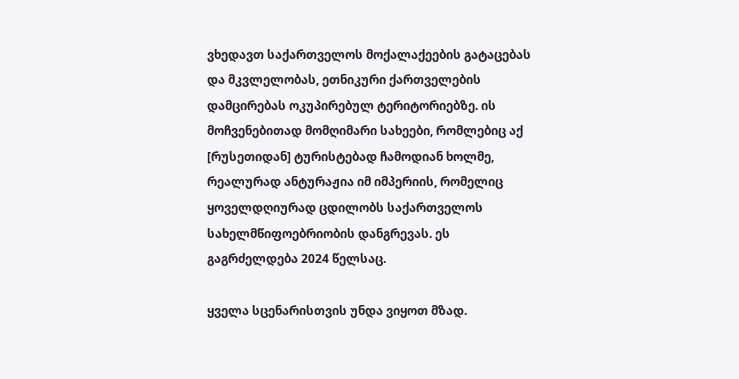ვხედავთ საქართველოს მოქალაქეების გატაცებას და მკვლელობას, ეთნიკური ქართველების დამცირებას ოკუპირებულ ტერიტორიებზე. ის მოჩვენებითად მომღიმარი სახეები, რომლებიც აქ [რუსეთიდან] ტურისტებად ჩამოდიან ხოლმე, რეალურად ანტურაჟია იმ იმპერიის, რომელიც ყოველდღიურად ცდილობს საქართველოს სახელმწიფოებრიობის დანგრევას. ეს გაგრძელდება 2024 წელსაც.

ყველა სცენარისთვის უნდა ვიყოთ მზად.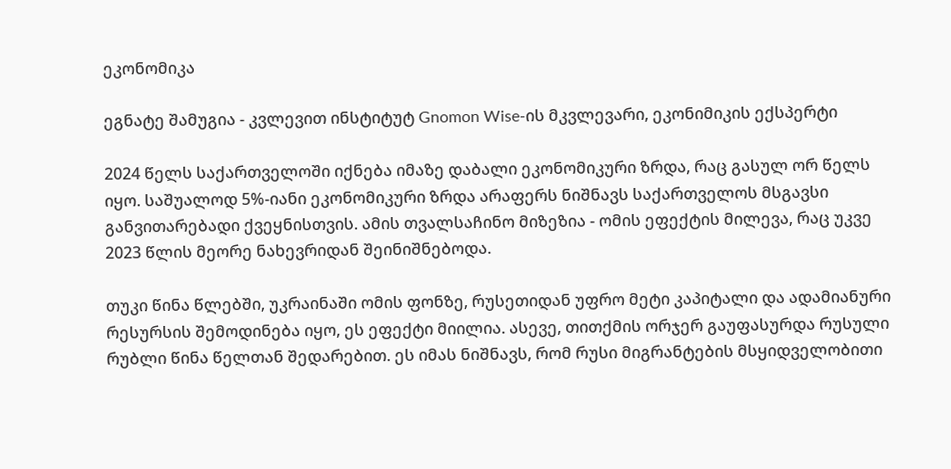ეკონომიკა

ეგნატე შამუგია - კვლევით ინსტიტუტ Gnomon Wise-ის მკვლევარი, ეკონიმიკის ექსპერტი

2024 წელს საქართველოში იქნება იმაზე დაბალი ეკონომიკური ზრდა, რაც გასულ ორ წელს იყო. საშუალოდ 5%-იანი ეკონომიკური ზრდა არაფერს ნიშნავს საქართველოს მსგავსი განვითარებადი ქვეყნისთვის. ამის თვალსაჩინო მიზეზია - ომის ეფექტის მილევა, რაც უკვე 2023 წლის მეორე ნახევრიდან შეინიშნებოდა.

თუკი წინა წლებში, უკრაინაში ომის ფონზე, რუსეთიდან უფრო მეტი კაპიტალი და ადამიანური რესურსის შემოდინება იყო, ეს ეფექტი მიილია. ასევე, თითქმის ორჯერ გაუფასურდა რუსული რუბლი წინა წელთან შედარებით. ეს იმას ნიშნავს, რომ რუსი მიგრანტების მსყიდველობითი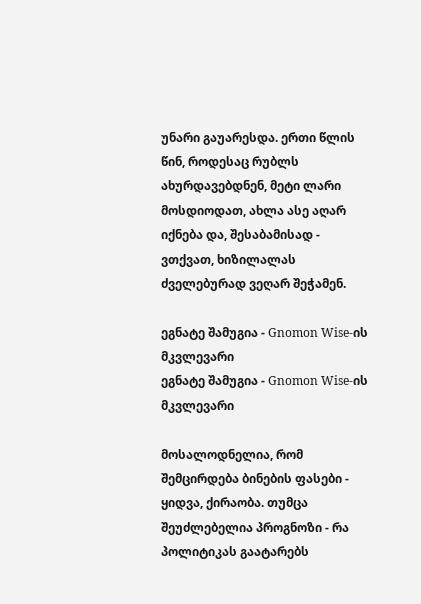უნარი გაუარესდა. ერთი წლის წინ, როდესაც რუბლს ახურდავებდნენ, მეტი ლარი მოსდიოდათ, ახლა ასე აღარ იქნება და, შესაბამისად - ვთქვათ, ხიზილალას ძველებურად ვეღარ შეჭამენ.

ეგნატე შამუგია - Gnomon Wise-ის მკვლევარი
ეგნატე შამუგია - Gnomon Wise-ის მკვლევარი

მოსალოდნელია, რომ შემცირდება ბინების ფასები - ყიდვა, ქირაობა. თუმცა შეუძლებელია პროგნოზი - რა პოლიტიკას გაატარებს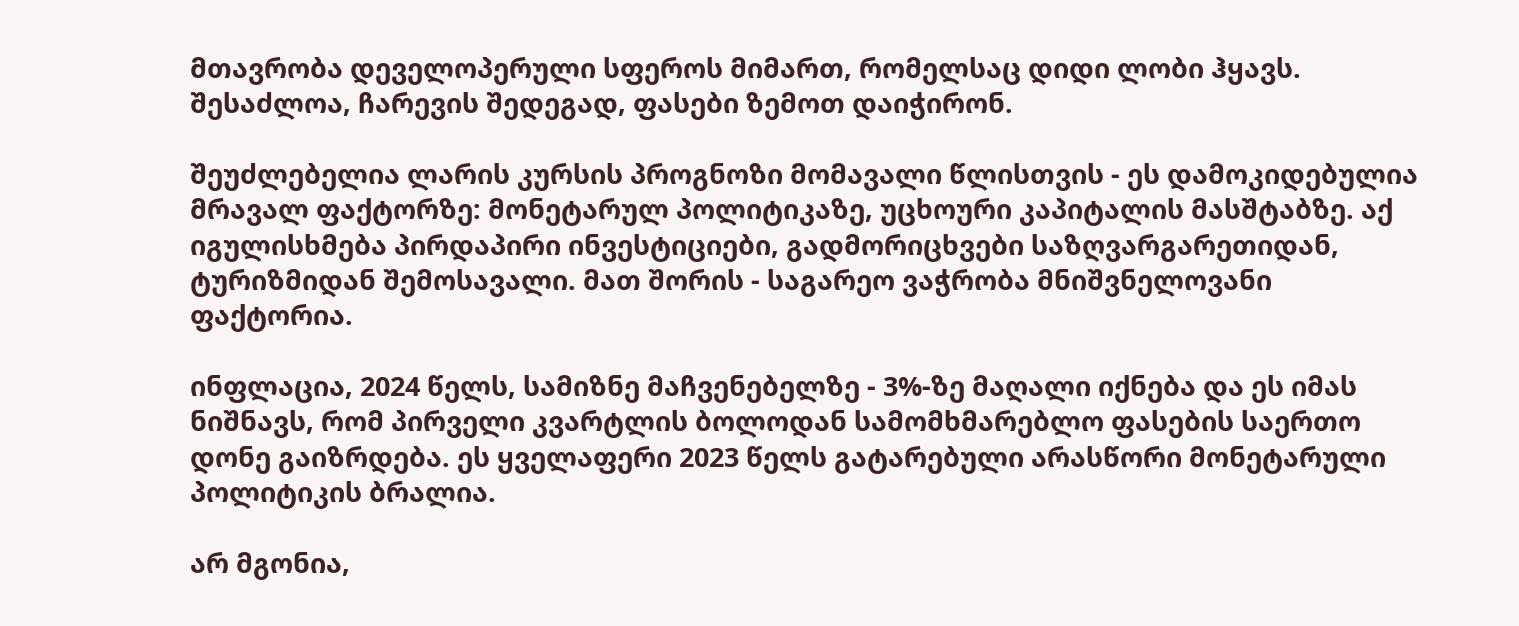მთავრობა დეველოპერული სფეროს მიმართ, რომელსაც დიდი ლობი ჰყავს. შესაძლოა, ჩარევის შედეგად, ფასები ზემოთ დაიჭირონ.

შეუძლებელია ლარის კურსის პროგნოზი მომავალი წლისთვის - ეს დამოკიდებულია მრავალ ფაქტორზე: მონეტარულ პოლიტიკაზე, უცხოური კაპიტალის მასშტაბზე. აქ იგულისხმება პირდაპირი ინვესტიციები, გადმორიცხვები საზღვარგარეთიდან, ტურიზმიდან შემოსავალი. მათ შორის - საგარეო ვაჭრობა მნიშვნელოვანი ფაქტორია.

ინფლაცია, 2024 წელს, სამიზნე მაჩვენებელზე - 3%-ზე მაღალი იქნება და ეს იმას ნიშნავს, რომ პირველი კვარტლის ბოლოდან სამომხმარებლო ფასების საერთო დონე გაიზრდება. ეს ყველაფერი 2023 წელს გატარებული არასწორი მონეტარული პოლიტიკის ბრალია.

არ მგონია,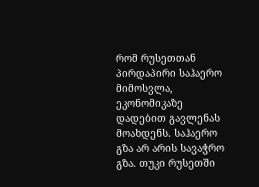რომ რუსეთთან პირდაპირი საჰაერო მიმოსვლა, ეკონომიკაზე დადებით გავლენას მოახდენს. საჰაერო გზა არ არის სავაჭრო გზა. თუკი რუსეთში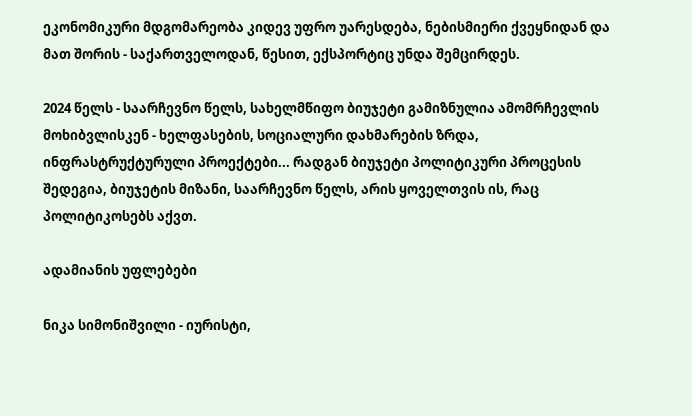ეკონომიკური მდგომარეობა კიდევ უფრო უარესდება, ნებისმიერი ქვეყნიდან და მათ შორის - საქართველოდან, წესით, ექსპორტიც უნდა შემცირდეს.

2024 წელს - საარჩევნო წელს, სახელმწიფო ბიუჯეტი გამიზნულია ამომრჩევლის მოხიბვლისკენ - ხელფასების, სოციალური დახმარების ზრდა, ინფრასტრუქტურული პროექტები... რადგან ბიუჯეტი პოლიტიკური პროცესის შედეგია, ბიუჯეტის მიზანი, საარჩევნო წელს, არის ყოველთვის ის, რაც პოლიტიკოსებს აქვთ.

ადამიანის უფლებები

ნიკა სიმონიშვილი - იურისტი,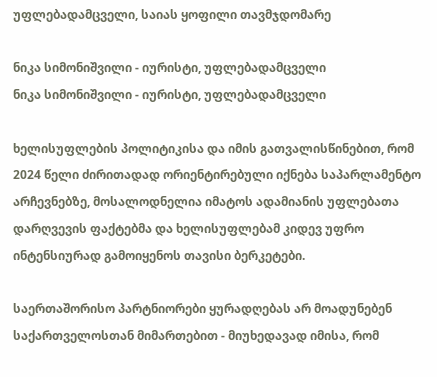უფლებადამცველი, საიას ყოფილი თავმჯდომარე

ნიკა სიმონიშვილი - იურისტი, უფლებადამცველი
ნიკა სიმონიშვილი - იურისტი, უფლებადამცველი

ხელისუფლების პოლიტიკისა და იმის გათვალისწინებით, რომ 2024 წელი ძირითადად ორიენტირებული იქნება საპარლამენტო არჩევნებზე, მოსალოდნელია იმატოს ადამიანის უფლებათა დარღვევის ფაქტებმა და ხელისუფლებამ კიდევ უფრო ინტენსიურად გამოიყენოს თავისი ბერკეტები.

საერთაშორისო პარტნიორები ყურადღებას არ მოადუნებენ საქართველოსთან მიმართებით - მიუხედავად იმისა, რომ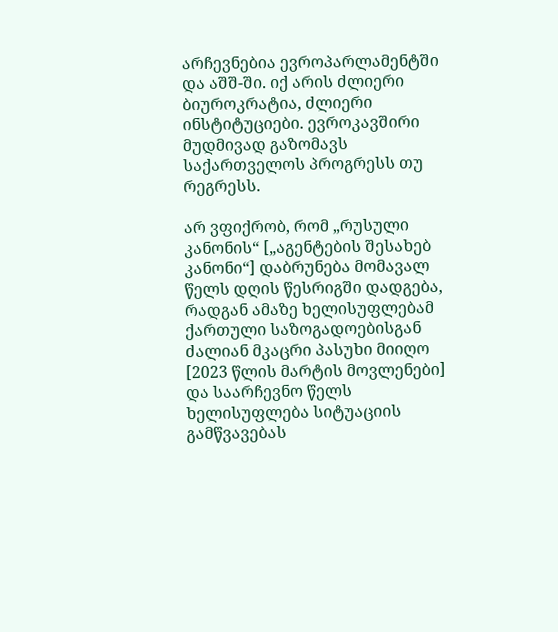არჩევნებია ევროპარლამენტში და აშშ-ში. იქ არის ძლიერი ბიუროკრატია, ძლიერი ინსტიტუციები. ევროკავშირი მუდმივად გაზომავს საქართველოს პროგრესს თუ რეგრესს.

არ ვფიქრობ, რომ „რუსული კანონის“ [„აგენტების შესახებ კანონი“] დაბრუნება მომავალ წელს დღის წესრიგში დადგება, რადგან ამაზე ხელისუფლებამ ქართული საზოგადოებისგან ძალიან მკაცრი პასუხი მიიღო [2023 წლის მარტის მოვლენები] და საარჩევნო წელს ხელისუფლება სიტუაციის გამწვავებას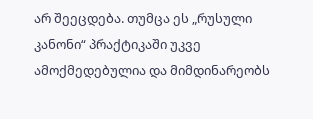არ შეეცდება. თუმცა ეს „რუსული კანონი“ პრაქტიკაში უკვე ამოქმედებულია და მიმდინარეობს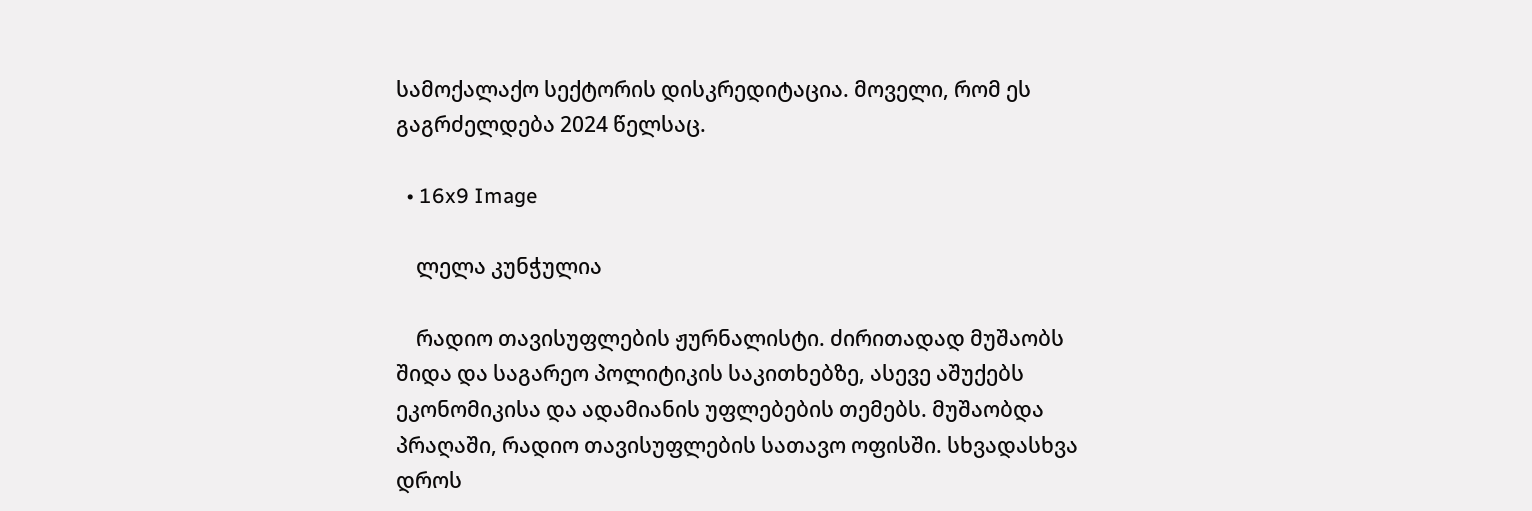სამოქალაქო სექტორის დისკრედიტაცია. მოველი, რომ ეს გაგრძელდება 2024 წელსაც.

  • 16x9 Image

    ლელა კუნჭულია

    რადიო თავისუფლების ჟურნალისტი. ძირითადად მუშაობს შიდა და საგარეო პოლიტიკის საკითხებზე, ასევე აშუქებს ეკონომიკისა და ადამიანის უფლებების თემებს. მუშაობდა პრაღაში, რადიო თავისუფლების სათავო ოფისში. სხვადასხვა დროს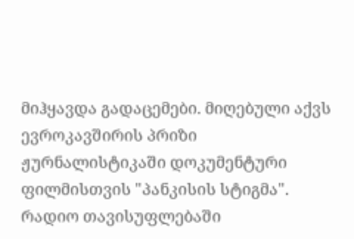მიჰყავდა გადაცემები. მიღებული აქვს ევროკავშირის პრიზი ჟურნალისტიკაში დოკუმენტური ფილმისთვის "პანკისის სტიგმა".  რადიო თავისუფლებაში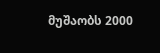მუშაობს 2000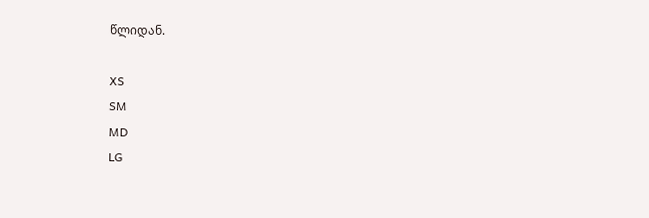წლიდან.

XS
SM
MD
LG